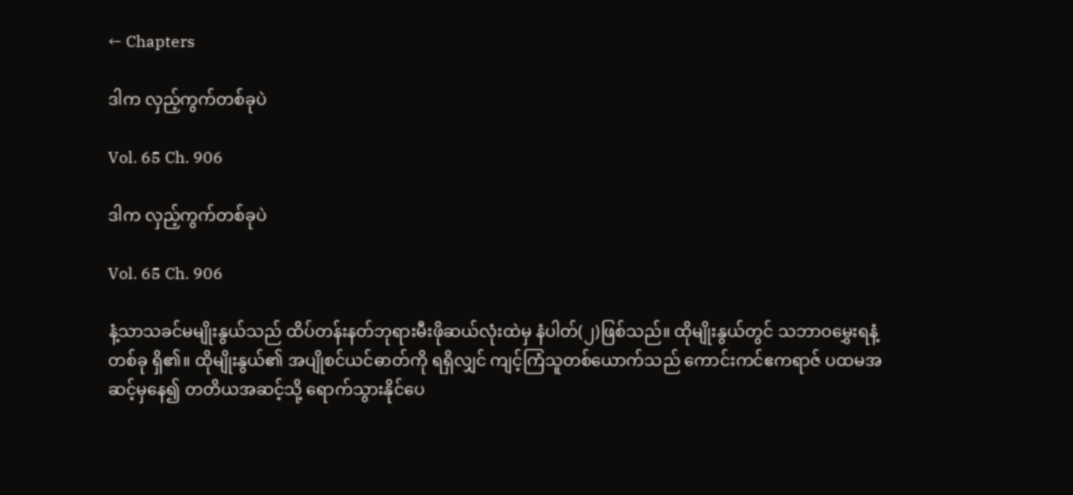← Chapters

ဒါက လှည့်ကွက်တစ်ခုပဲ

Vol. 65 Ch. 906

ဒါက လှည့်ကွက်တစ်ခုပဲ

Vol. 65 Ch. 906

နံ့သာသခင်မမျိုးနွယ်သည် ထိပ်တန်းနတ်ဘုရားမီးဖိုဆယ်လုံးထဲမှ နံပါတ်(၂)ဖြစ်သည်။ ထိုမျိုးနွယ်တွင် သဘာဝမွှေးရနံ့တစ်ခု ရှိ၏။ ထိုမျိုးနွယ်၏ အပျိုစင်ယင်ဓာတ်ကို ရရှိလျှင် ကျင့်ကြံသူတစ်ယောက်သည် ကောင်းကင်ဧကရာဇ် ပထမအဆင့်မှနေ၍ တတိယအဆင့်သို့ ရောက်သွားနိုင်ပေ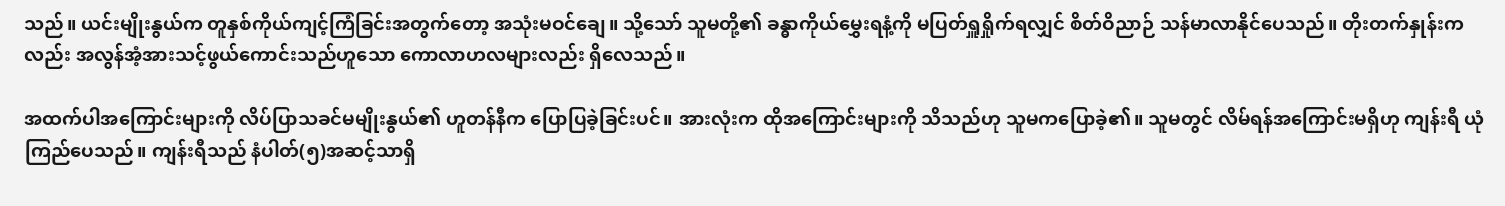သည်။ ယင်းမျိုးနွယ်က တူနှစ်ကိုယ်ကျင့်ကြံခြင်းအတွက်တော့ အသုံးမဝင်ချေ။ သို့သော် သူမတို့၏ ခန္ဓာကိုယ်မွှေးရနံ့ကို မပြတ်ရှူရှိုက်ရလျှင် စိတ်ဝိညာဉ် သန်မာလာနိုင်ပေသည်။ တိုးတက်နှုန်းကလည်း အလွန်အံ့အားသင့်ဖွယ်ကောင်းသည်ဟူသော ကောလာဟလများလည်း ရှိလေသည်။

အထက်ပါအကြောင်းများကို လိပ်ပြာသခင်မမျိုးနွယ်၏ ဟူတန်နီက ပြောပြခဲ့ခြင်းပင်။ အားလုံးက ထိုအကြောင်းများကို သိသည်ဟု သူမကပြောခဲ့၏။ သူမတွင် လိမ်ရန်အကြောင်းမရှိဟု ကျန်းရီ ယုံကြည်ပေသည်။ ကျန်းရီသည် နံပါတ်(၅)အဆင့်သာရှိ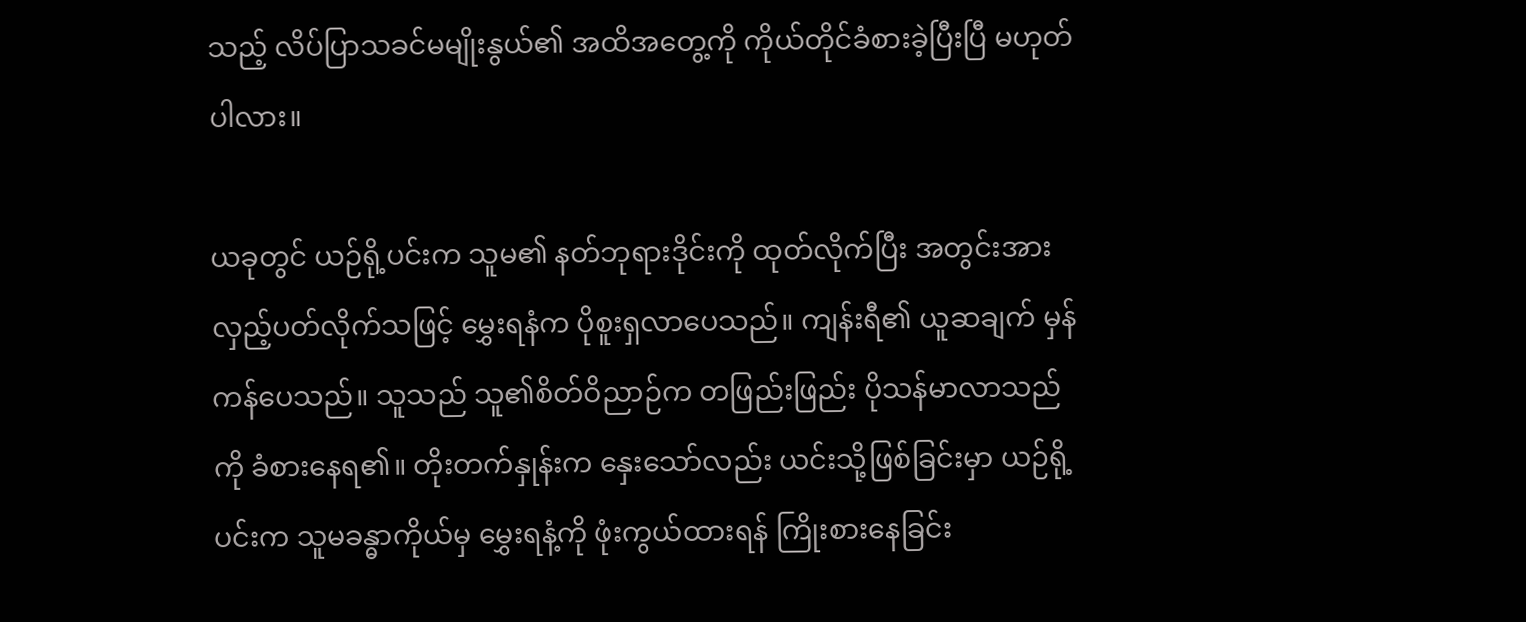သည့် လိပ်ပြာသခင်မမျိုးနွယ်၏ အထိအတွေ့ကို ကိုယ်တိုင်ခံစားခဲ့ပြီးပြီ မဟုတ်ပါလား။

ယခုတွင် ယဉ်ရို့ပင်းက သူမ၏ နတ်ဘုရားဒိုင်းကို ထုတ်လိုက်ပြီး အတွင်းအားလှည့်ပတ်လိုက်သဖြင့် မွှေးရနံက ပိုစူးရှလာပေသည်။ ကျန်းရီ၏ ယူဆချက် မှန်ကန်ပေသည်။ သူသည် သူ၏စိတ်ဝိညာဉ်က တဖြည်းဖြည်း ပိုသန်မာလာသည်ကို ခံစားနေရ၏။ တိုးတက်နှုန်းက နှေးသော်လည်း ယင်းသို့ဖြစ်ခြင်းမှာ ယဉ်ရို့ပင်းက သူမခန္ဓာကိုယ်မှ မွှေးရနံ့ကို ဖုံးကွယ်ထားရန် ကြိုးစားနေခြင်း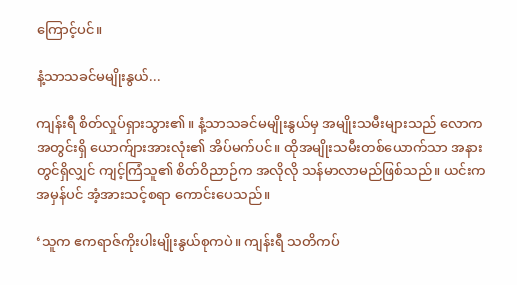ကြောင့်ပင်။

နံ့သာသခင်မမျိုးနွယ်...

ကျန်းရီ စိတ်လှုပ်ရှားသွား၏။ နံ့သာသခင်မမျိုးနွယ်မှ အမျိုးသမီးများသည် လောကအတွင်းရှိ ယောက်ျားအားလုံး၏ အိပ်မက်ပင်။ ထိုအမျိုးသမီးတစ်ယောက်သာ အနားတွင်ရှိလျှင် ကျင့်ကြံသူ၏ စိတ်ဝိညာဉ်က အလိုလို သန်မာလာမည်ဖြစ်သည်။ ယင်းက အမှန်ပင် အံ့အားသင့်စရာ ကောင်းပေသည်။

‘သူက ဧကရာဇ်ကိုးပါးမျိုးနွယ်စုကပဲ။ ကျန်းရီ သတိကပ်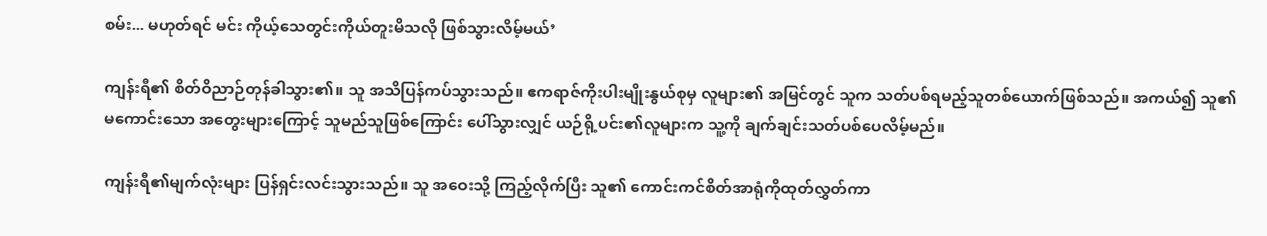စမ်း... မဟုတ်ရင် မင်း ကိုယ့်သေတွင်းကိုယ်တူးမိသလို ဖြစ်သွားလိမ့်မယ်’

ကျန်းရီ၏ စိတ်ဝိညာဉ်တုန်ခါသွား၏။ သူ အသိပြန်ကပ်သွားသည်။ ဧကရာဇ်ကိုးပါးမျိုးနွယ်စုမှ လူများ၏ အမြင်တွင် သူက သတ်ပစ်ရမည့်သူတစ်ယောက်ဖြစ်သည်။ အကယ်၍ သူ၏မကောင်းသော အတွေးများကြောင့် သူမည်သူဖြစ်ကြောင်း ပေါ်သွားလျှင် ယဉ်ရို့ပင်း၏လူများက သူ့ကို ချက်ချင်းသတ်ပစ်ပေလိမ့်မည်။

ကျန်းရီ၏မျက်လုံးများ ပြန်ရှင်းလင်းသွားသည်။ သူ အဝေးသို့ ကြည့်လိုက်ပြီး သူ၏ ကောင်းကင်စိတ်အာရုံကိုထုတ်လွှတ်ကာ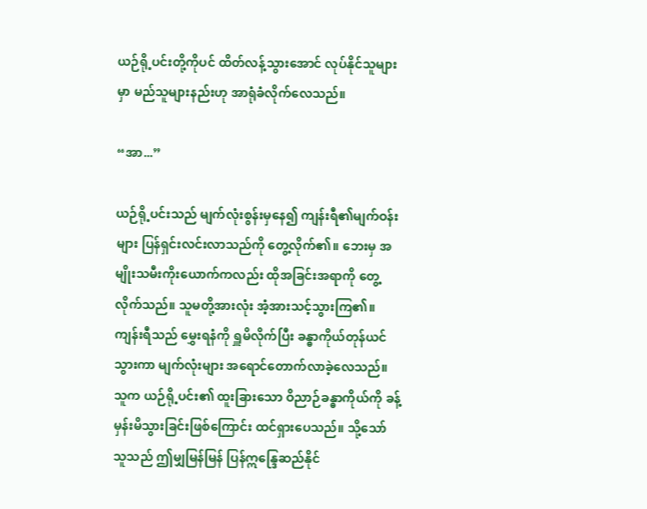ယဉ်ရို့ပင်းတို့ကိုပင် ထိတ်လန့်သွားအောင် လုပ်နိုင်သူများမှာ မည်သူများနည်းဟု အာရုံခံလိုက်လေသည်။

“အာ...”

ယဉ်ရို့ပင်းသည် မျက်လုံးစွန်းမှနေ၍ ကျန်းရီ၏မျက်ဝန်းများ ပြန်ရှင်းလင်းလာသည်ကို တွေ့လိုက်၏။ ဘေးမှ အမျိုးသမီးကိုးယောက်ကလည်း ထိုအခြင်းအရာကို တွေ့လိုက်သည်။ သူမတို့အားလုံး အံ့အားသင့်သွားကြ၏။ ကျန်းရီသည် မွှေးရနံကို ရှူမိလိုက်ပြီး ခန္ဓာကိုယ်တုန်ယင်သွားကာ မျက်လုံးများ အရောင်တောက်လာခဲ့လေသည်။ သူက ယဉ်ရို့ပင်း၏ ထူးခြားသော ဝိညာဉ်ခန္ဓာကိုယ်ကို ခန့်မှန်းမိသွားခြင်းဖြစ်ကြောင်း ထင်ရှားပေသည်။ သို့သော် သူသည် ဤမျှမြန်မြန် ပြန်ဣန္ဒြေဆည်နိုင်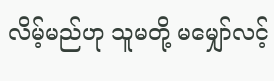လိမ့်မည်ဟု သူမတို့ မမျှော်လင့်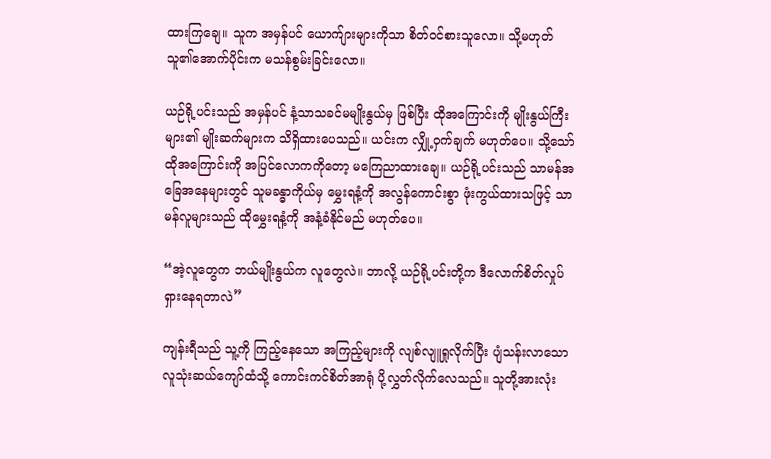ထားကြချေ။ သူက အမှန်ပင် ယောက်ျားများကိုသာ စိတ်ဝင်စားသူလော။ သို့မဟုတ် သူ၏အောက်ပိုင်းက မသန်စွမ်းခြင်းလော။

ယဉ်ရို့ပင်းသည် အမှန်ပင် နံ့သာသခင်မမျိုးနွယ်မှ ဖြစ်ပြီး ထိုအကြောင်းကို မျိုးနွယ်ကြီးများ၏ မျိုးဆက်များက သိရှိထားပေသည်။ ယင်းက လျှို့ဝှက်ချက် မဟုတ်ပေ။ သို့သော် ထိုအကြောင်းကို အပြင်လောကကိုတော့ မကြေညာထားချေ။ ယဉ်ရို့ပင်းသည် သာမန်အခြေအနေများတွင် သူမခန္ဓာကိုယ်မှ မွှေးရနံ့ကို အလွန်ကောင်းစွာ ဖုံးကွယ်ထားသဖြင့် သာမန်လူများသည် ထိုမွှေးရနံ့ကို အနံ့ခံနိုင်မည် မဟုတ်ပေ။

“အဲ့လူတွေက ဘယ်မျိုးနွယ်က လူတွေလဲ။ ဘာလို့ ယဉ်ရို့ပင်းတို့က ဒီလောက်စိတ်လှုပ်ရှားနေရတာလဲ”

ကျန်းရီသည် သူ့ကို ကြည့်နေသော အကြည့်များကို လျစ်လျူရှုလိုက်ပြီး ပျံသန်းလာသော လူသုံးဆယ်ကျော်ထံသို့ ကောင်းကင်စိတ်အာရုံ ပို့လွှတ်လိုက်လေသည်။ သူတို့အားလုံး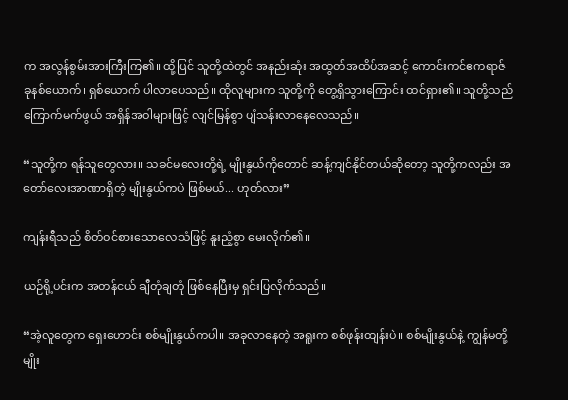က အလွန်စွမ်းအားကြီးကြ၏။ ထို့ပြင် သူတို့ထဲတွင် အနည်းဆုံး အထွတ်အထိပ်အဆင့် ကောင်းကင်ဧကရာဇ် ခုနစ်ယောက်၊ ရှစ်ယောက် ပါလာပေသည်။ ထိုလူများက သူတို့ကို တွေ့ရှိသွားကြောင်း ထင်ရှား၏။ သူတို့သည် ကြောက်မက်ဖွယ် အရှိန်အဝါများဖြင့် လျင်မြန်စွာ ပျံသန်းလာနေလေသည်။

“သူတို့က ရန်သူတွေလား။ သခင်မလေးတို့ရဲ့ မျိုးနွယ်ကိုတောင် ဆန့်ကျင်နိုင်တယ်ဆိုတော့ သူတို့ကလည်း အတော်လေးအာဏာရှိတဲ့ မျိုးနွယ်ကပဲ ဖြစ်မယ်... ဟုတ်လား”

ကျန်းရီသည် စိတ်ဝင်စားသောလေသံဖြင့် နူးညံ့စွာ မေးလိုက်၏။

ယဉ်ရို့ပင်းက အတန်ငယ် ချီတုံချတုံ ဖြစ်နေပြီးမှ ရှင်းပြလိုက်သည်။

“အဲ့လူတွေက ‌ရှေးဟောင်း စစ်မျိုးနွယ်ကပါ။ အခုလာနေတဲ့ အရူးက စစ်ဖုန်းထျန်းပဲ။ စစ်မျိုးနွယ်နဲ့ ကျွန်မတို့မျိုး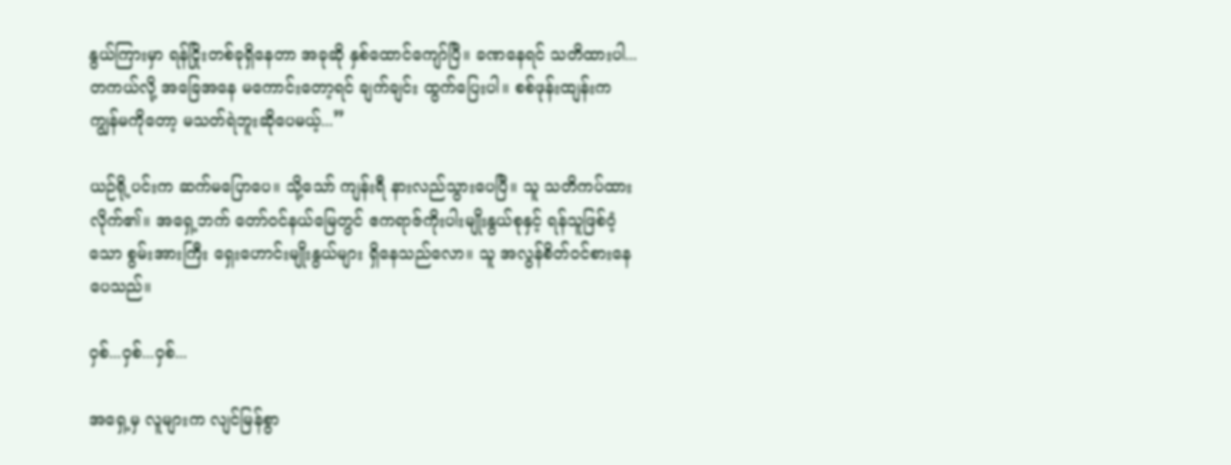နွယ်ကြားမှာ ရန်ငြိုးတစ်ခုရှိနေတာ အခုဆို နှစ်ထောင်ကျော်ပြီ။ ခဏနေရင် သတိထားပါ... တကယ်လို့ အခြေအနေ မကောင်းတော့ရင် ချက်ချင်း ထွက်ပြေးပါ။ စစ်ဖုန်းထျန်းက ကျွန်မကိုတော့ မသတ်ရဲဘူးဆိုပေမယ့်...”

ယဉ်ရို့ပင်းက ဆက်မပြောပေ။ သို့သော် ကျန်းရီ နားလည်သွားပေပြီ။ သူ သတိကပ်ထားလိုက်၏။ အရှေ့ဘက် တော်ဝင်နယ်မြေတွင် ဧကရာဇ်ကိုးပါးမျိုးနွယ်စုနှင့် ရန်သူဖြစ်ဝံ့သော စွမ်းအားကြီး ရှေးဟောင်းမျိုးနွယ်များ ရှိနေသည်လော။ သူ အလွန်စိတ်ဝင်စားနေပေသည်။

ဝှစ်...ဝှစ်...ဝှစ်...

အရှေ့မှ လူများက လျင်မြန်စွာ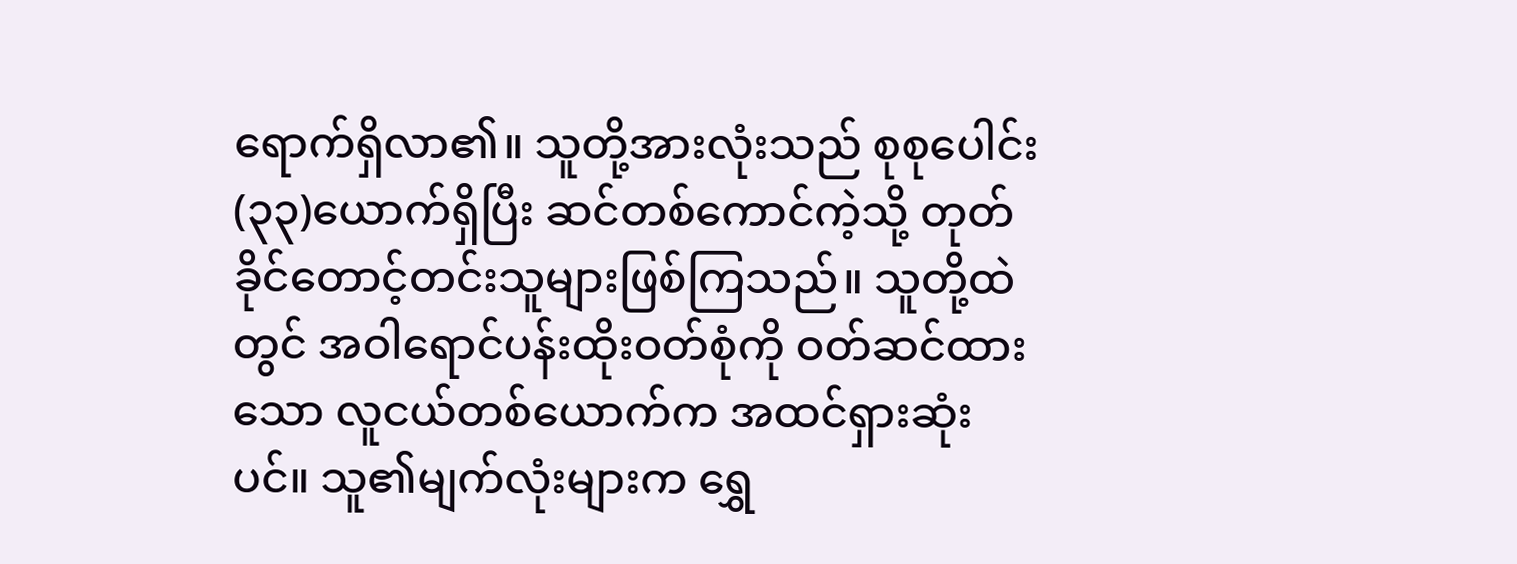ရောက်ရှိလာ၏။ သူတို့အားလုံးသည် စုစုပေါင်း (၃၃)ယောက်ရှိပြီး ဆင်တစ်ကောင်ကဲ့သို့ တုတ်ခိုင်တောင့်တင်းသူများဖြစ်ကြသည်။ သူတို့ထဲတွင် အဝါရောင်ပန်းထိုးဝတ်စုံကို ဝတ်ဆင်ထားသော လူငယ်တစ်ယောက်က အထင်ရှားဆုံးပင်။ သူ၏မျက်လုံးများက ရွှေ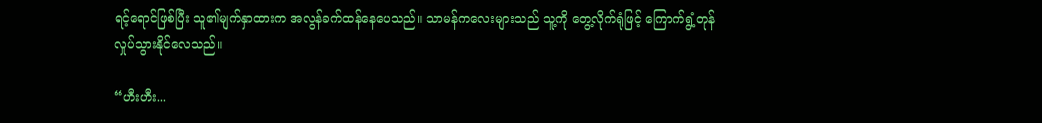ရင့်ရောင်ဖြစ်ပြီး သူ၏မျက်နှာထားက အလွန်ခက်ထန်နေပေသည်။ သာမန်ကလေးများသည် သူ့ကို တွေ့လိုက်ရုံဖြင့် ကြောက်ရွံ့တုန်လှုပ်သွားနိုင်လေသည်။

“ဟီးဟီး...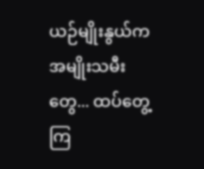ယဉ်မျိုးနွယ်က အမျိုးသမီးတွေ... ထပ်တွေ့ကြ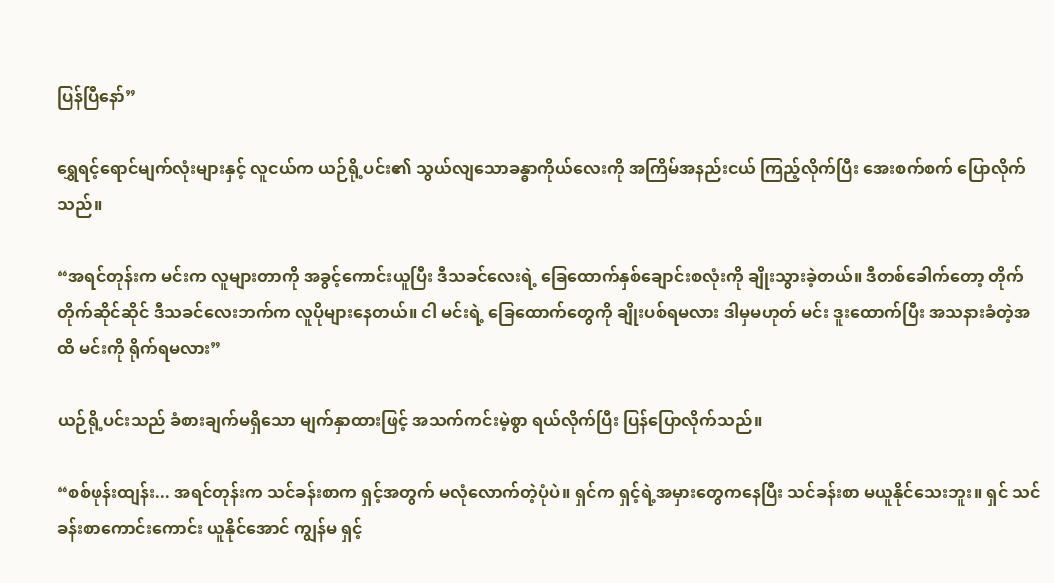ပြန်ပြီနော်”

ရွှေရင့်ရောင်မျက်လုံးများနှင့် လူငယ်က ယဉ်ရို့ပင်း၏ သွယ်လျသောခန္ဓာကိုယ်လေးကို အကြိမ်အနည်းငယ် ကြည့်လိုက်ပြီး အေးစက်စက် ပြောလိုက်သည်။

“အရင်တုန်းက မင်းက လူများတာကို အခွင့်ကောင်းယူပြီး ဒီသခင်လေးရဲ့ ခြေထောက်နှစ်ချောင်းစလုံးကို ချိုးသွားခဲ့တယ်။ ဒီတစ်ခေါက်တော့ တိုက်တိုက်ဆိုင်ဆိုင် ဒီသခင်လေးဘက်က လူပိုများနေတယ်။ ငါ မင်းရဲ့ ခြေထောက်တွေကို ချိုးပစ်ရမလား ဒါမှမဟုတ် မင်း ဒူးထောက်ပြီး အသနားခံတဲ့အထိ မင်းကို ရိုက်ရမလား”

ယဉ်ရို့ပင်းသည် ခံစားချက်မရှိသော မျက်နှာထားဖြင့် အသက်ကင်းမဲ့စွာ ရယ်လိုက်ပြီး ပြန်ပြောလိုက်သည်။

“စစ်ဖုန်းထျန်း... အရင်တုန်းက သင်ခန်းစာက ရှင့်အတွက် မလုံလောက်တဲ့ပုံပဲ။ ရှင်က ရှင့်ရဲ့အမှားတွေကနေပြီး သင်ခန်းစာ မယူနိုင်သေးဘူး။ ရှင် သင်ခန်းစာကောင်းကောင်း ယူနိုင်အောင် ကျွန်မ ရှင့်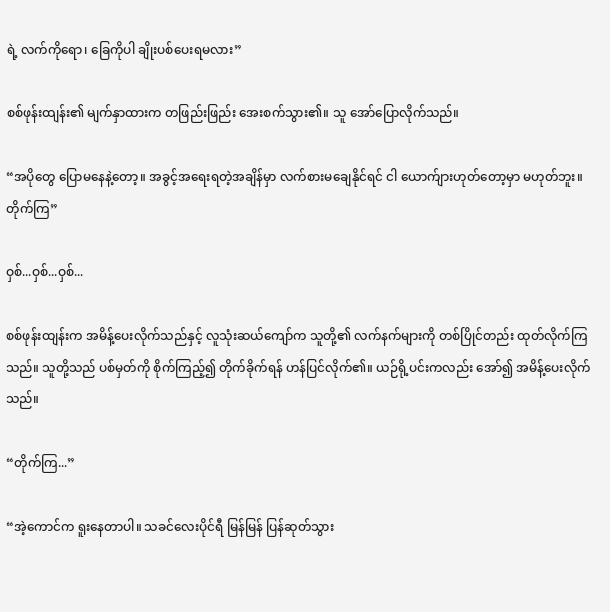ရဲ့ လက်ကိုရော၊ ခြေကိုပါ ချိုးပစ်ပေးရမလား”

စစ်ဖုန်းထျန်း၏ မျက်နှာထားက တဖြည်းဖြည်း အေးစက်သွား၏။ သူ အော်ပြောလိုက်သည်။

“အပိုတွေ ပြောမနေနဲ့တော့။ အခွင့်အရေးရတဲ့အချိန်မှာ လက်စားမချေနိုင်ရင် ငါ ယောက်ျားဟုတ်တော့မှာ မဟုတ်ဘူး။ တိုက်ကြ”

ဝှစ်...ဝှစ်...ဝှစ်...

စစ်ဖုန်းထျန်းက အမိန့်ပေးလိုက်သည်နှင့် လူသုံးဆယ်ကျော်က သူတို့၏ လက်နက်များကို တစ်ပြိုင်တည်း ထုတ်လိုက်ကြသည်။ သူတို့သည် ပစ်မှတ်ကို စိုက်ကြည့်၍ တိုက်ခိုက်ရန် ဟန်ပြင်လိုက်၏။ ယဉ်ရို့ပင်းကလည်း အော်၍ အမိန့်ပေးလိုက်သည်။

“တိုက်ကြ...”

“အဲ့ကောင်က ရူးနေတာပါ။ သခင်လေးပိုင်ရီ မြန်မြန် ပြန်ဆုတ်သွား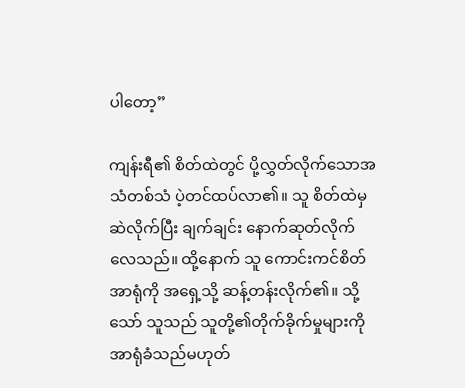ပါတော့”

ကျန်းရီ၏ စိတ်ထဲတွင် ပို့လွှတ်လိုက်သောအသံတစ်သံ ပဲ့တင်ထပ်လာ၏။ သူ စိတ်ထဲမှ ဆဲလိုက်ပြီး ချက်ချင်း ‌နောက်ဆုတ်လိုက်လေသည်။ ထို့နောက် သူ ကောင်းကင်စိတ်အာရုံကို အရှေ့သို့ ဆန့်တန်းလိုက်၏။ သို့သော် သူသည် သူတို့၏တိုက်ခိုက်မှုများကို အာရုံခံသည်မဟုတ်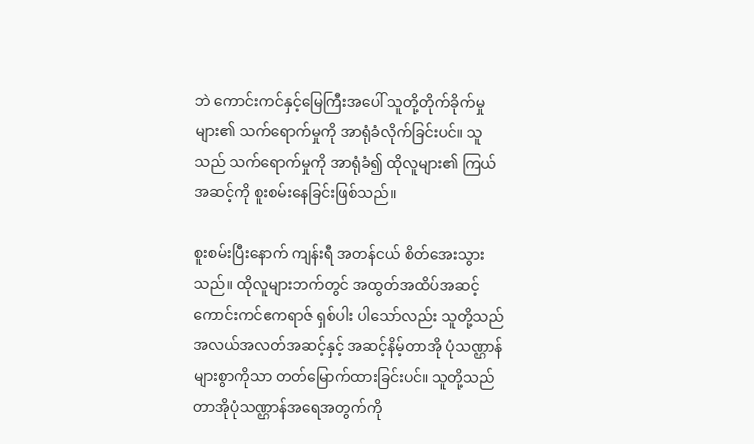ဘဲ ကောင်းကင်နှင့်မြေကြီးအပေါ် သူတို့တိုက်ခိုက်မှုများ၏ သက်ရောက်မှုကို အာရုံခံလိုက်ခြင်းပင်။ သူသည် သက်ရောက်မှုကို အာရုံခံ၍ ထိုလူများ၏ ကြယ်အဆင့်ကို စူးစမ်းနေခြင်းဖြစ်သည်။

စူးစမ်းပြီးနောက် ကျန်းရီ အတန်ငယ် စိတ်အေးသွားသည်။ ထိုလူများဘက်တွင် အထွတ်အထိပ်အဆင့် ကောင်းကင်ဧကရာဇ် ရှစ်ပါး ပါသော်လည်း သူတို့သည် အလယ်အလတ်အဆင့်နှင့် အဆင့်နိမ့်တာအို ပုံသဏ္ဌာန်များစွာကိုသာ တတ်မြောက်ထားခြင်းပင်။ သူတို့သည် တာအိုပုံသဏ္ဌာန်အရေအတွက်ကို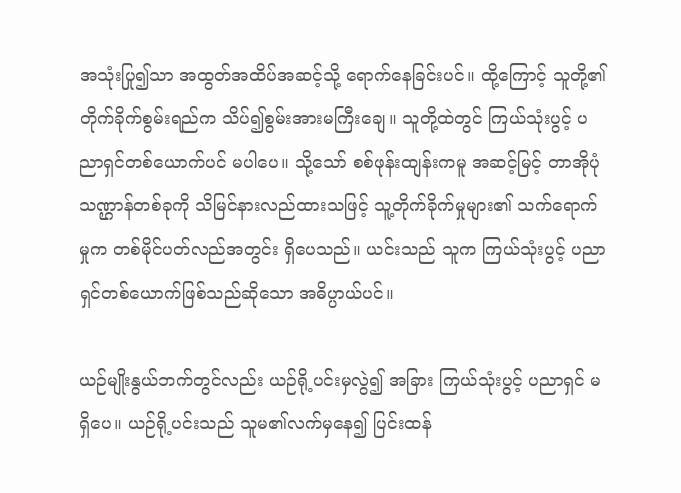အသုံးပြု၍သာ အထွတ်အထိပ်အဆင့်သို့ ရောက်နေခြင်းပင်။ ထို့ကြောင့် သူတို့၏ တိုက်ခိုက်စွမ်းရည်က သိပ်၍စွမ်းအားမကြီးချေ။ သူတို့ထဲတွင် ကြယ်သုံးပွင့် ပညာရှင်တစ်ယောက်ပင် မပါပေ။ သို့သော် စစ်ဖုန်းထျန်းကမူ အဆင့်မြင့် တာအိုပုံသဏ္ဌာန်တစ်ခုကို သိမြင်နားလည်ထားသဖြင့် သူ့တိုက်ခိုက်မှုများ၏ သက်ရောက်မှုက တစ်မိုင်ပတ်လည်အတွင်း ရှိပေသည်။ ယင်းသည် သူက ကြယ်သုံးပွင့် ပညာရှင်တစ်ယောက်ဖြစ်သည်ဆိုသော အဓိပ္ပာယ်ပင်။

ယဉ်မျိုးနွယ်ဘက်တွင်လည်း ယဉ်ရို့ပင်းမှလွဲ၍ အခြား ကြယ်သုံးပွင့် ပညာရှင် မရှိပေ။ ယဉ်ရို့ပင်းသည် သူမ၏လက်မှနေ၍ ပြင်းထန်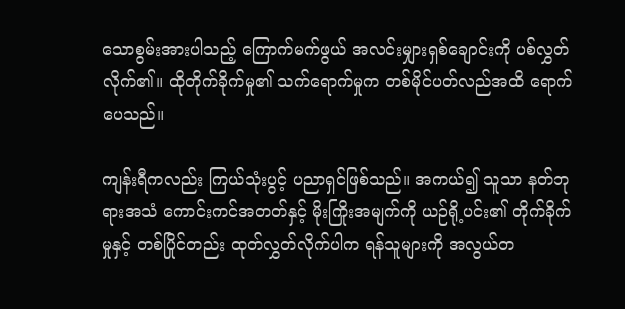သောစွမ်းအားပါသည့် ကြောက်မက်ဖွယ် အလင်းမျှားရှစ်ချောင်းကို ပစ်လွှတ်လိုက်၏။ ထိုတိုက်ခိုက်မှု၏ သက်ရောက်မှုက တစ်မိုင်ပတ်လည်အထိ ရောက်ပေသည်။

ကျန်းရီကလည်း ကြယ်သုံးပွင့် ပညာရှင်ဖြစ်သည်။ အကယ်၍ သူသာ နတ်ဘုရားအသံ ကောင်းကင်အတတ်နှင့် မိုးကြိုးအမျက်ကို ယဉ်ရို့ပင်း၏ တိုက်ခိုက်မှုနှင့် တစ်ပြိုင်တည်း ထုတ်လွှတ်လိုက်ပါက ရန်သူများကို အလွယ်တ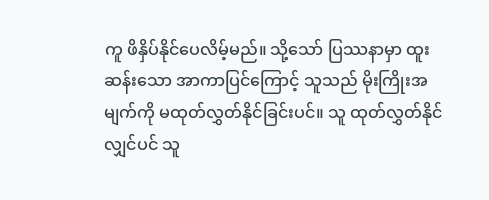ကူ ဖိနှိပ်နိုင်ပေလိမ့်မည်။ သို့သော် ပြဿနာမှာ ထူးဆန်းသော အာကာပြင်ကြောင့် သူသည် မိုးကြိုးအမျက်ကို မထုတ်လွှတ်နိုင်ခြင်းပင်။ သူ ထုတ်လွှတ်နိုင်လျှင်ပင် သူ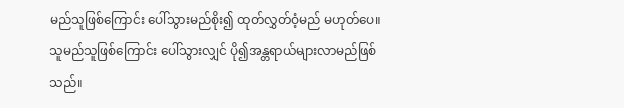မည်သူဖြစ်ကြောင်း ပေါ်သွားမည်စိုး၍ ထုတ်လွှတ်ဝံ့မည် မဟုတ်ပေ။ သူမည်သူဖြစ်ကြောင်း ပေါ်သွားလျှင် ပို၍အန္တရာယ်များလာမည်ဖြစ်သည်။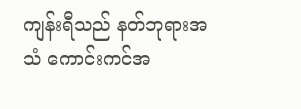ကျန်းရီသည် နတ်ဘုရားအသံ ကောင်းကင်အ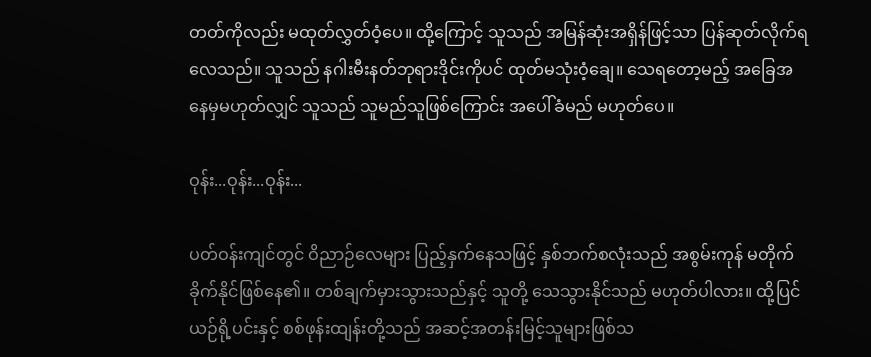တတ်ကိုလည်း မထုတ်လွှတ်ဝံ့ပေ။ ထို့ကြောင့် သူသည် အမြန်ဆုံးအရှိန်ဖြင့်သာ ပြန်ဆုတ်လိုက်ရလေသည်။ သူသည် နဂါးမီးနတ်ဘုရားဒိုင်းကိုပင် ထုတ်မသုံးဝံ့ချေ။ သေရတော့မည့် အခြေအနေမှမဟုတ်လျှင် သူသည် သူမည်သူဖြစ်ကြောင်း အပေါ်ခံမည် မဟုတ်ပေ။

ဝုန်း...ဝုန်း...ဝုန်း...

ပတ်ဝန်းကျင်တွင် ဝိညာဉ်လေများ ပြည့်နှက်နေသဖြင့် နှစ်ဘက်စလုံးသည် အစွမ်းကုန် မတိုက်ခိုက်နိုင်ဖြစ်နေ၏။ တစ်ချက်မှားသွားသည်နှင့် သူတို့ သေသွားနိုင်သည် မဟုတ်ပါလား။ ထို့ပြင် ယဉ်ရို့ပင်းနှင့် စစ်ဖုန်းထျန်းတို့သည် အဆင့်အတန်းမြင့်သူများဖြစ်သ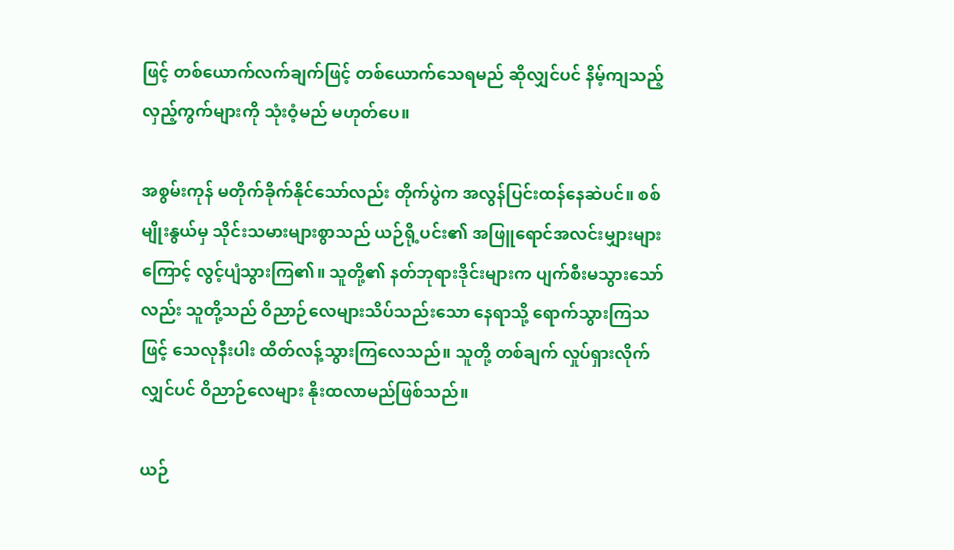ဖြင့် တစ်ယောက်လက်ချက်ဖြင့် တစ်ယောက်သေရမည် ဆိုလျှင်ပင် နိမ့်ကျသည့် လှည့်ကွက်များကို သုံးဝံ့မည် မဟုတ်ပေ။

အစွမ်းကုန် မတိုက်ခိုက်နိုင်သော်လည်း တိုက်ပွဲက အလွန်ပြင်းထန်နေဆဲပင်။ စစ်မျိုးနွယ်မှ သိုင်းသမားများစွာသည် ယဉ်ရို့ပင်း၏ အဖြူရောင်အလင်းမျှားများကြောင့် လွင့်ပျံသွားကြ၏။ သူတို့၏ နတ်ဘုရားဒိုင်းများက ပျက်စီးမသွားသော်လည်း သူတို့သည် ဝိညာဉ်လေများသိပ်သည်းသော နေရာသို့ ရောက်သွားကြသဖြင့် သေလုနီးပါး ထိတ်လန့်သွားကြလေသည်။ သူတို့ တစ်ချက် လှုပ်ရှားလိုက်လျှင်ပင် ဝိညာဉ်လေများ နိုးထလာမည်ဖြစ်သည်။

ယဉ်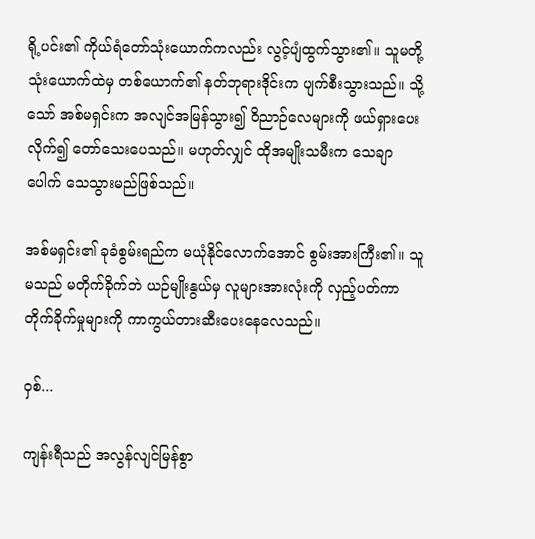ရို့ပင်း၏ ကိုယ်ရံတော်သုံးယောက်ကလည်း လွင့်ပျံထွက်သွား၏။ သူမတို့သုံးယောက်ထဲမှ တစ်ယောက်၏ နတ်ဘုရားဒိုင်းက ပျက်စီးသွားသည်။ သို့သော် အစ်မရှင်းက အလျင်အမြန်သွား၍ ဝိညာဉ်လေများကို ဖယ်ရှားပေးလိုက်၍ တော်သေးပေသည်။ မဟုတ်လျှင် ထိုအမျိုးသမီးက သေချာပေါက် သေသွားမည်ဖြစ်သည်။

အစ်မရှင်း၏ ခုခံစွမ်းရည်က မယုံနိုင်လောက်အောင် စွမ်းအားကြီး၏။ သူမသည် မတိုက်ခိုက်ဘဲ ယဉ်မျိုးနွယ်မှ လူများအားလုံးကို လှည့်ပတ်ကာ တိုက်ခိုက်မှုများကို ကာကွယ်တားဆီးပေးနေလေသည်။

ဝှစ်...

ကျန်းရီသည် အလွန်လျင်မြန်စွာ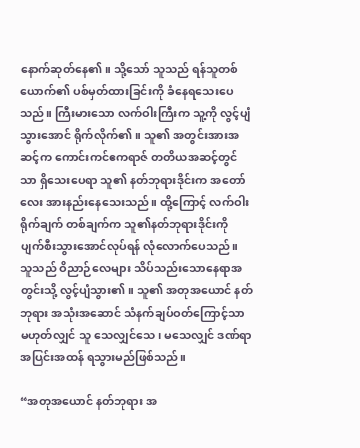နောက်ဆုတ်နေ၏။ သို့သော် သူသည် ရန်သူတစ်ယောက်၏ ပစ်မှတ်ထားခြင်းကို ခံနေရသေးပေသည်။ ကြီးမားသော လက်ဝါးကြီးက သူ့ကို လွင့်ပျံသွား‌အောင် ရိုက်လိုက်၏။ သူ၏ အတွင်းအားအဆင့်က ကောင်းကင်ဧကရာဇ် တတိယအဆင့်တွင်သာ ရှိသေးပေရာ သူ၏ နတ်ဘုရားဒိုင်းက အတော်လေး အားနည်းနေသေးသည်။ ထို့ကြောင့် လက်ဝါးရိုက်ချက် တစ်ချက်က သူ၏နတ်ဘုရားဒိုင်းကို ပျက်စီးသွားအောင်လုပ်ရန် လုံလောက်ပေသည်။ သူသည် ဝိညာဉ်လေများ သိပ်သည်းသောနေရာအတွင်းသို့ လွင့်ပျံသွား၏။ သူ၏ အတုအယောင် နတ်ဘုရား အသုံးအဆောင် သံနက်ချပ်ဝတ်ကြောင့်သာ မဟုတ်လျှင် သူ သေလျှင်သေ၊ မသေလျှင် ဒဏ်ရာအပြင်းအထန် ရသွားမည်ဖြစ်သည်။

“အတုအယောင် နတ်ဘုရား အ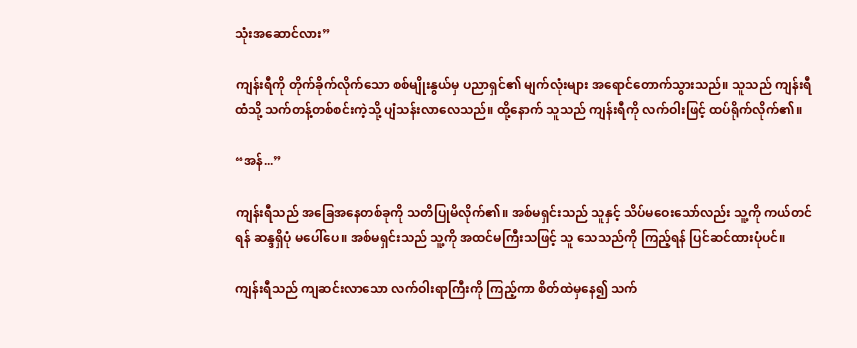သုံးအဆောင်လား”

ကျန်းရီကို တိုက်ခိုက်လိုက်သော စစ်မျိုးနွယ်မှ ပညာရှင်၏ မျက်လုံးများ အရောင်တောက်သွားသည်။ သူသည် ကျန်းရီထံသို့ သက်တန့်တစ်စင်းကဲ့သို့ ပျံသန်းလာလေသည်။ ထို့နောက် သူသည် ကျန်းရီကို လက်ဝါးဖြင့် ထပ်ရိုက်လိုက်၏။

“အန်...”

ကျန်းရီသည် အခြေအနေတစ်ခုကို သတိပြုမိလိုက်၏။ အစ်မရှင်းသည် သူနှင့် သိပ်မဝေးသော်လည်း သူ့ကို ကယ်တင်ရန် ဆန္ဒရှိပုံ မပေါ်ပေ။ အစ်မရှင်းသည် သူ့ကို အထင်မကြီးသဖြင့် သူ သေသည်ကို ကြည့်ရန် ပြင်ဆင်ထားပုံပင်။

ကျန်းရီသည် ကျဆင်းလာသော လက်ဝါးရာကြီးကို ကြည့်ကာ စိတ်ထဲမှနေ၍ သက်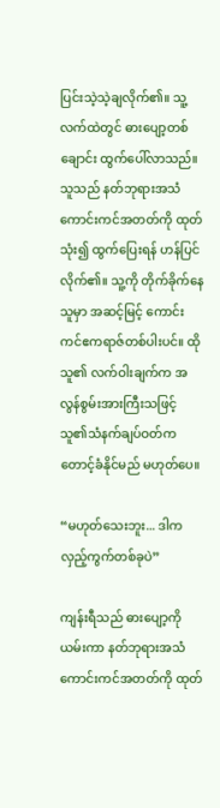ပြင်းသဲ့သဲ့ချလိုက်၏။ သူ့လက်ထဲတွင် ဓားပျော့တစ်ချောင်း ထွက်ပေါ်လာသည်။ သူသည် နတ်ဘုရားအသံ ကောင်းကင်အတတ်ကို ထုတ်သုံး၍ ထွက်ပြေးရန် ဟန်ပြင်လိုက်၏။ သူ့ကို တိုက်ခိုက်နေသူမှာ အဆင့်မြင့် ကောင်းကင်ဧကရာဇ်တစ်ပါးပင်။ ထိုသူ၏ လက်ဝါးချက်က အလွန်စွမ်းအားကြီးသဖြင့် သူ၏သံနက်ချပ်ဝတ်က တောင့်ခံနိုင်မည် မဟုတ်ပေ။

“မဟုတ်သေးဘူး... ဒါက လှည့်ကွက်တစ်ခုပဲ”

ကျန်းရီသည် ဓားပျော့ကို ယမ်းကာ နတ်ဘုရားအသံ ကောင်းကင်အတတ်ကို ထုတ်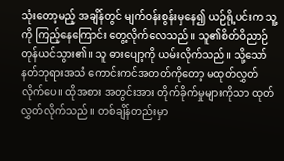သုံးတော့မည့် အချိန်တွင် မျက်ဝန်းစွန်းမှနေ၍ ယဉ်ရို့ပင်းက သူ့ကို ကြည့်နေကြောင်း တွေ့လိုက်လေသည်။ သူ၏စိတ်ဝိညာဉ် တုန်ယင်သွား၏။ သူ ဓားပျော့ကို ယမ်းလိုက်သည်။ သို့သော် နတ်ဘုရားအသံ ကောင်းကင်အတတ်ကိုတော့ မထုတ်လွှတ်လိုက်ပေ။ ထိုအစား အတွင်းအား တိုက်ခိုက်မှုများကိုသာ ထုတ်လွှတ်လိုက်သည်။ တစ်ချိန်တည်းမှာ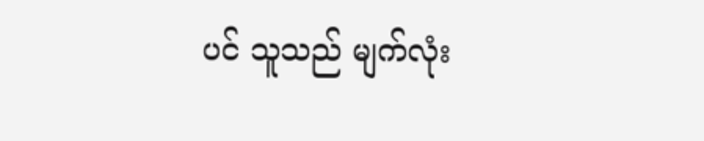ပင် သူသည် မျက်လုံး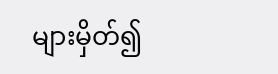များမှိတ်၍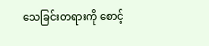သေခြင်းတရားကို စောင့်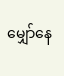မျှော်နေ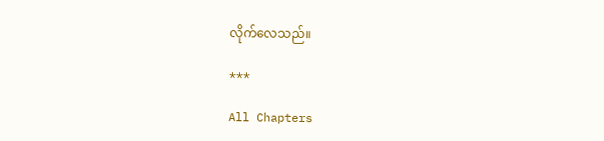လိုက်လေသည်။

***

All Chapters